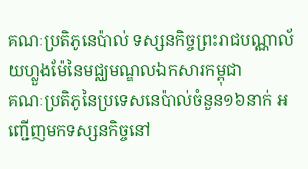គណៈប្រតិភូនេប៉ាល់ ទស្សនកិច្ចព្រះរាជបណ្ណាល័យហ្លួងម៉ែនៃមជ្ឈមណ្ឌលឯកសារកម្ពុជា
គណៈប្រតិភូនៃប្រទេសនេប៉ាល់ចំនួន១៦នាក់ អញ្ជើញមកទស្សនកិច្ចនៅ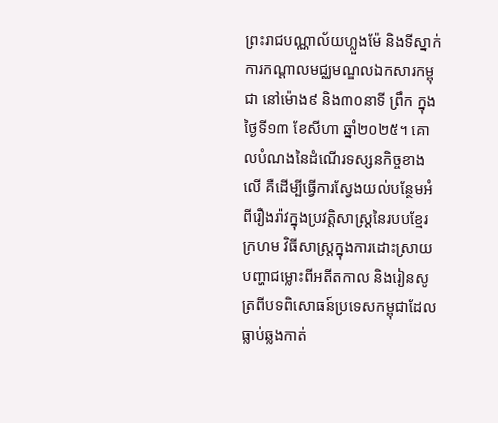ព្រះរាជបណ្ណាល័យហ្លួងម៉ែ និងទីស្នាក់ការកណ្ដាលមជ្ឈមណ្ឌលឯកសារកម្ពុជា នៅម៉ោង៩ និង៣០នាទី ព្រឹក ក្នុងថ្ងៃទី១៣ ខែសីហា ឆ្នាំ២០២៥។ គោលបំណងនៃដំណើរទស្សនកិច្ចខាងលើ គឺដើម្បីធ្វើការស្វែងយល់បន្ថែមអំពីរឿងរ៉ាវក្នុងប្រវត្តិសាស្រ្តនៃរបបខ្មែរក្រហម វិធីសាស្រ្តក្នុងការដោះស្រាយបញ្ហាជម្លោះពីអតីតកាល និងរៀនសូត្រពីបទពិសោធន៍ប្រទេសកម្ពុជាដែលធ្លាប់ឆ្លងកាត់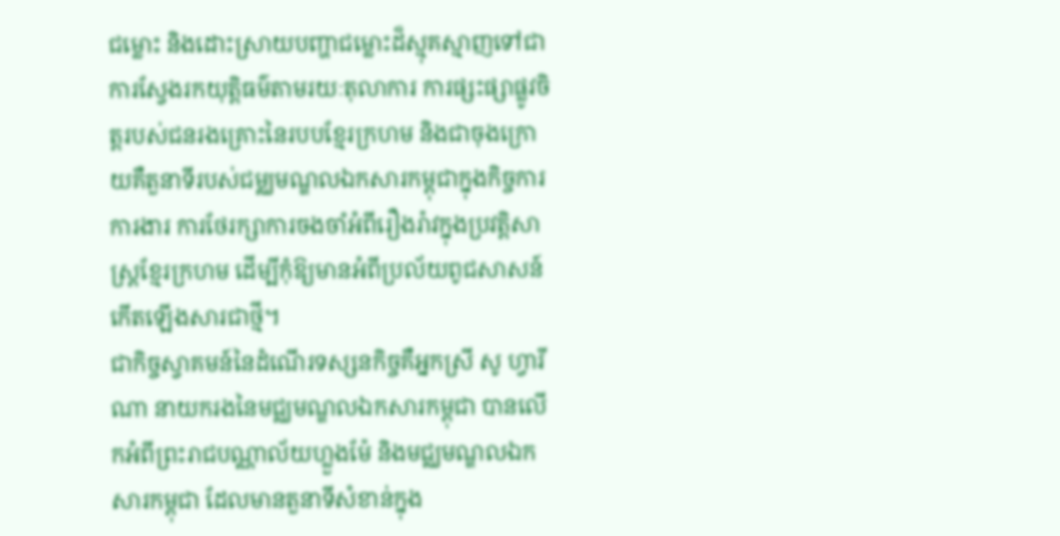ជម្លោះ និងដោះស្រាយបញ្ហាជម្លោះដ៏ស្មុគស្មាញទៅជាការស្វែងរកយុត្តិធម៌តាមរយៈតុលាការ ការផ្សះផ្សាផ្លូវចិត្តរបស់ជនរងគ្រោះនៃរបបខ្មែរក្រហម និងជាចុងក្រោយគឺតួនាទីរបស់ជម្ឈមណ្ឌលឯកសារកម្ពុជាក្នុងកិច្ចការការងារ ការថែរក្សាការចងចាំអំពីរឿងរ៉ាវក្នុងប្រវត្តិសាស្រ្តខ្មែរក្រហម ដើម្បីកុំឱ្យមានអំពីប្រល័យពូជសាសន៍កើតឡើងសារជាថ្មី។
ជាកិច្ចស្វាគមន៍នៃដំណើរទស្សនកិច្ចគឺអ្នកស្រី សូ ហ្វារីណា នាយករងនៃមជ្ឈមណ្ឌលឯកសារកម្ពុជា បានលើកអំពីព្រះរាជបណ្ណាល័យហ្លួងម៉ែ និងមជ្ឈមណ្ឌលឯកសារកម្ពុជា ដែលមានតួនាទីសំខាន់ក្នុង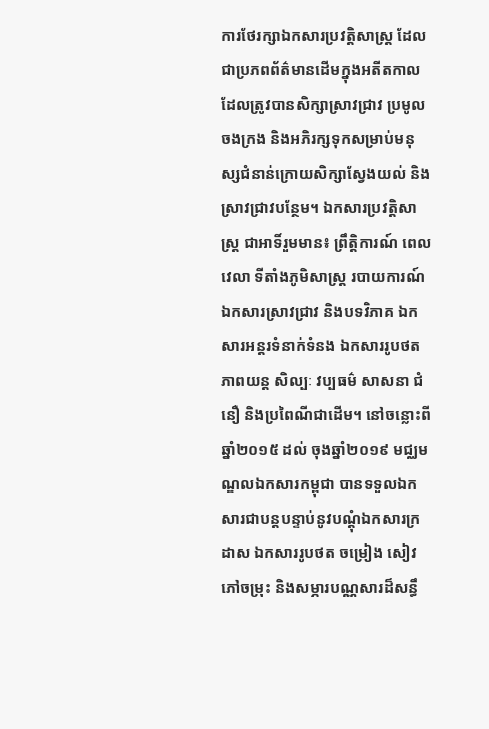ការថែរក្សាឯកសារប្រវត្តិសាស្រ្ត ដែលជាប្រភពព័ត៌មានដើមក្នុងអតីតកាល ដែលត្រូវបានសិក្សាស្រាវជ្រាវ ប្រមូលចងក្រង និងអភិរក្សទុកសម្រាប់មនុស្សជំនាន់ក្រោយសិក្សាស្វែងយល់ និងស្រាវជ្រាវបន្ថែម។ ឯកសារប្រវត្តិសាស្ត្រ ជាអាទិ៍រួមមាន៖ ព្រឹត្តិការណ៍ ពេលវេលា ទីតាំងភូមិសាស្រ្ត របាយការណ៍ ឯកសារស្រាវជ្រាវ និងបទវិភាគ ឯកសារអន្តរទំនាក់ទំនង ឯកសាររូបថត ភាពយន្ត សិល្បៈ វប្បធម៌ សាសនា ជំនឿ និងប្រពៃណីជាដើម។ នៅចន្លោះពីឆ្នាំ២០១៥ ដល់ ចុងឆ្នាំ២០១៩ មជ្ឈមណ្ឌលឯកសារកម្ពុជា បានទទួលឯកសារជាបន្តបន្ទាប់នូវបណ្តុំឯកសារក្រដាស ឯកសាររូបថត ចម្រៀង សៀវភៅចម្រុះ និងសម្ភារបណ្ណសារដ៏សន្ធឹ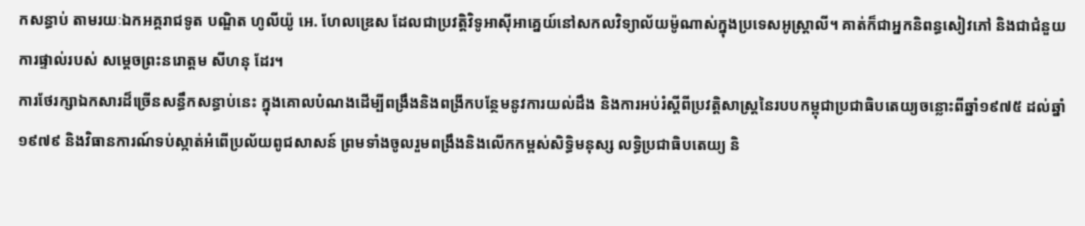កសន្ធាប់ តាមរយៈឯកអគ្គរាជទូត បណ្ឌិត ហូលីយ៉ូ អេ. ហែលឌ្រេស ដែលជាប្រវត្តិវិទូអាស៊ីអាគ្នេយ៍នៅសកលវិទ្យាល័យម៉ូណាស់ក្នុងប្រទេសអូស្រ្តាលី។ គាត់ក៏ជាអ្នកនិពន្ធសៀវភៅ និងជាជំនួយការផ្ទាល់របស់ សម្តេចព្រះនរោត្តម សីហនុ ដែរ។
ការថែរក្សាឯកសារដ៏ច្រើនសន្ធឹកសន្ធាប់នេះ ក្នុងគោលបំណងដើម្បីពង្រឹងនិងពង្រីកបន្ថែមនូវការយល់ដឹង និងការអប់រំស្តីពីប្រវត្តិសាស្ត្រនៃរបបកម្ពុជាប្រជាធិបតេយ្យចន្លោះពីឆ្នាំ១៩៧៥ ដល់ឆ្នាំ១៩៧៩ និងវិធានការណ៍ទប់ស្កាត់អំពើប្រល័យពូជសាសន៍ ព្រមទាំងចូលរួមពង្រឹងនិងលើកកម្ពស់សិទ្ធិមនុស្ស លទ្ធិប្រជាធិបតេយ្យ និ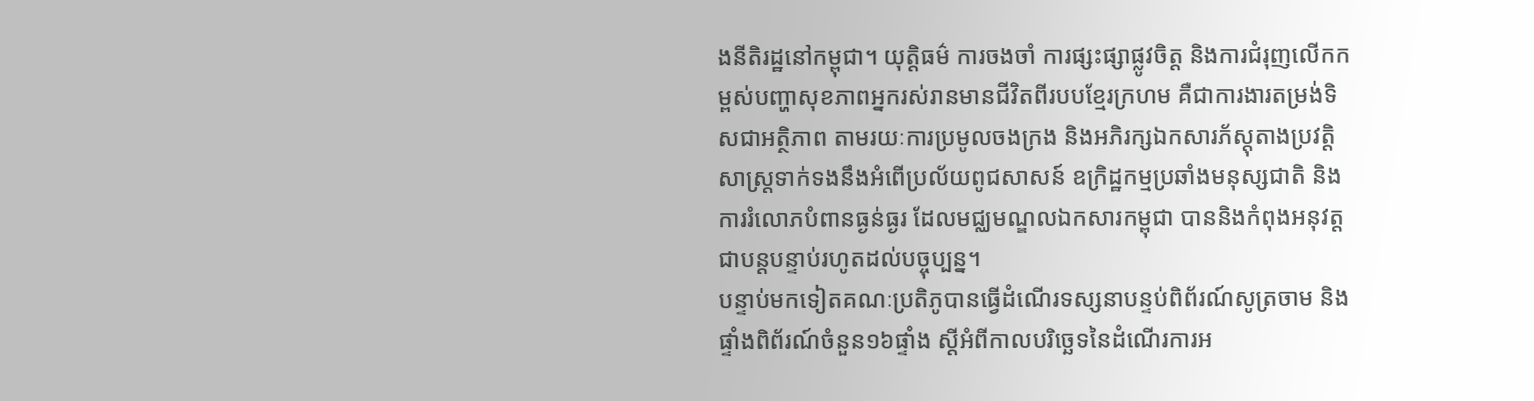ងនីតិរដ្ឋនៅកម្ពុជា។ យុត្តិធម៌ ការចងចាំ ការផ្សះផ្សាផ្លូវចិត្ត និងការជំរុញលើកកម្ពស់បញ្ហាសុខភាពអ្នករស់រានមានជីវិតពីរបបខ្មែរក្រហម គឺជាការងារតម្រង់ទិសជាអត្ថិភាព តាមរយៈការប្រមូលចងក្រង និងអភិរក្សឯកសារភ័ស្តុតាងប្រវត្តិសាស្រ្តទាក់ទងនឹងអំពើប្រល័យពូជសាសន៍ ឧក្រិដ្ឋកម្មប្រឆាំងមនុស្សជាតិ និងការរំលោភបំពានធ្ងន់ធ្ងរ ដែលមជ្ឈមណ្ឌលឯកសារកម្ពុជា បាននិងកំពុងអនុវត្តជាបន្តបន្ទាប់រហូតដល់បច្ចុប្បន្ន។
បន្ទាប់មកទៀតគណៈប្រតិភូបានធ្វើដំណើរទស្សនាបន្ទប់ពិព័រណ៍សូត្រចាម និងផ្ទាំងពិព័រណ៍ចំនួន១៦ផ្ទាំង ស្ដីអំពីកាលបរិច្ឆេទនៃដំណើរការអ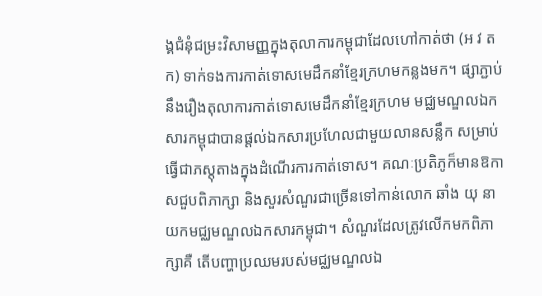ង្គជំនុំជម្រះវិសាមញ្ញក្នុងតុលាការកម្ពុជាដែលហៅកាត់ថា (អ វ ត ក) ទាក់ទងការកាត់ទោសមេដឹកនាំខ្មែរក្រហមកន្លងមក។ ផ្សាភ្ជាប់នឹងរឿងតុលាការកាត់ទោសមេដឹកនាំខ្មែរក្រហម មជ្ឈមណ្ឌលឯកសារកម្ពុជាបានផ្ដល់ឯកសារប្រហែលជាមួយលានសន្លឹក សម្រាប់ធ្វើជាភស្តុតាងក្នុងដំណើរការកាត់ទោស។ គណៈប្រតិភូក៏មានឱកាសជួបពិភាក្សា និងសួរសំណួរជាច្រើនទៅកាន់លោក ឆាំង យុ នាយកមជ្ឈមណ្ឌលឯកសារកម្ពុជា។ សំណួរដែលត្រូវលើកមកពិភាក្សាគឺ តើបញ្ហាប្រឈមរបស់មជ្ឈមណ្ឌលឯ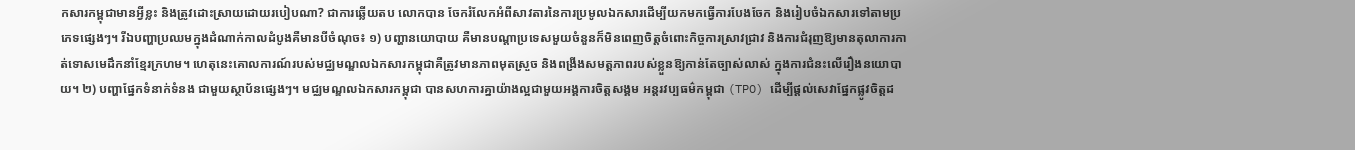កសារកម្ពុជាមានអ្វីខ្លះ និងត្រូវដោះស្រាយដោយរបៀបណា? ជាការឆ្លើយតប លោកបាន ចែករំលែកអំពីសាវតារនៃការប្រមូលឯកសារដើម្បីយកមកធ្វើការបែងចែក និងរៀបចំឯកសារទៅតាមប្រភេទផ្សេងៗ។ រីឯបញ្ហាប្រឈមក្នុងដំណាក់កាលដំបូងគឺមានបីចំណុច៖ ១) បញ្ហានយោបាយ គឺមានបណ្ដាប្រទេសមួយចំនួនក៏មិនពេញចិត្តចំពោះកិច្ចការស្រាវជ្រាវ និងការជំរុញឱ្យមានតុលាការកាត់ទោសមេដឹកនាំខ្មែរក្រហម។ ហេតុនេះគោលការណ៍របស់មជ្ឈមណ្ឌលឯកសារកម្ពុជាគឺត្រូវមានភាពមុតស្រួច និងពង្រីងសមត្ដភាពរបស់ខ្លួនឱ្យកាន់តែច្បាស់លាស់ ក្នុងការជំនះលើរឿងនយោបាយ។ ២) បញ្ហាផ្នែកទំនាក់ទំនង ជាមួយស្ថាប័នផ្សេងៗ។ មជ្ឈមណ្ឌលឯកសារកម្ពុជា បានសហការគ្នាយ៉ាងល្អជាមួយអង្គការចិត្តសង្គម អន្តរវប្បធម៌កម្ពុជា (TPO) ដើម្បីផ្ដល់សេវាផ្នែកផ្លូវចិត្តដ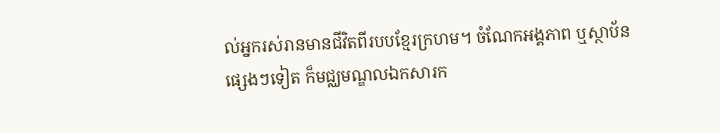ល់អ្នករស់រានមានជីវិតពីរបបខ្មែរក្រហម។ ចំណែកអង្គភាព ឬស្ថាប័នផ្សេងៗទៀត ក៏មជ្ឈមណ្ឌលឯកសារក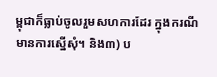ម្ពុជាក៏ធ្លាប់ចូលរួមសហការដែរ ក្នុងករណីមានការស្នើសុំ។ និង៣) ប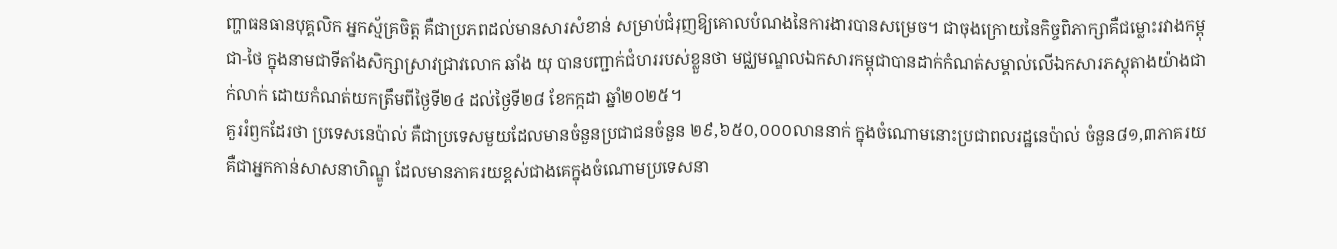ញ្ហាធនធានបុគ្គលិក អ្នកស្ម័គ្រចិត្ត គឺជាប្រភពដល់មានសារសំខាន់ សម្រាប់ជំរុញឱ្យគោលបំណងនៃការងារបានសម្រេច។ ជាចុងក្រោយនៃកិច្ចពិភាក្សាគឺជម្លោះរវាងកម្ពុជា-ថៃ ក្នុងនាមជាទីតាំងសិក្សាស្រាវជ្រាវលោក ឆាំង យុ បានបញ្ជាក់ជំហររបស់ខ្លួនថា មជ្ឈមណ្ឌលឯកសារកម្ពុជាបានដាក់កំណត់សម្គាល់លើឯកសារភស្តុតាងយ៉ាងជាក់លាក់ ដោយកំណត់យកត្រឹមពីថ្ងៃទី២៤ ដល់ថ្ងៃទី២៨ ខែកក្កដា ឆ្នាំ២០២៥។
គួររំឭកដែរថា ប្រទេសនេប៉ាល់ គឺជាប្រទេសមួយដែលមានចំនួនប្រជាជនចំនួន ២៩,៦៥០,០០០លាននាក់ ក្នុងចំណោមនោះប្រជាពលរដ្ឋនេប៉ាល់ ចំនួន៨១,៣ភាគរយ គឺជាអ្នកកាន់សាសនាហិណ្ឌូ ដែលមានភាគរយខ្ពស់ជាងគេក្នុងចំណោមប្រទេសនា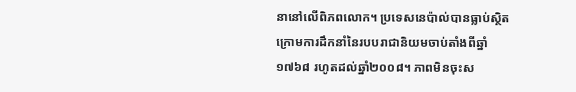នានៅលើពិភពលោក។ ប្រទេសនេប៉ាល់បានធ្លាប់ស្ថិតក្រោមការដឹកនាំនៃរបបរាជានិយមចាប់តាំងពីឆ្នាំ១៧៦៨ រហូតដល់ឆ្នាំ២០០៨។ ភាពមិនចុះស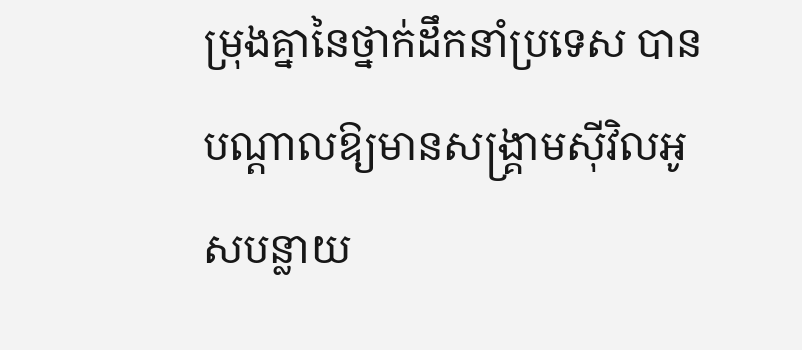ម្រុងគ្នានៃថ្នាក់ដឹកនាំប្រទេស បានបណ្ដាលឱ្យមានសង្គ្រាមស៊ីវិលអូសបន្លាយ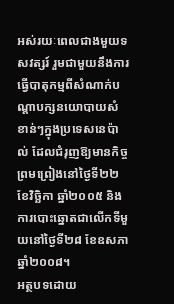អស់រយៈពេលជាងមួយទសវត្សរ៍ រួមជាមួយនឹងការធ្វើបាតុកម្មពីសំណាក់បណ្តាបក្សនយោបាយសំខាន់ៗក្នុងប្រទេសនេប៉ាល់ ដែលជំរុញឱ្យមានកិច្ចព្រមព្រៀងនៅថ្ងៃទី២២ ខែវិច្ឆិកា ឆ្នាំ២០០៥ និងការបោះឆ្នោតជាលើកទីមួយនៅថ្ងៃទី២៨ ខែឧសភា ឆ្នាំ២០០៨។
អត្ថបទដោយ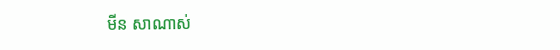មីន សាណាស់